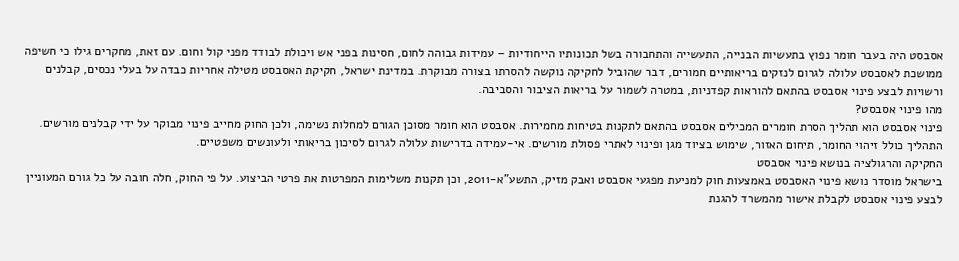אסבסט היה בעבר חומר נפוץ בתעשיות הבנייה, התעשייה והתחבורה בשל תכונותיו הייחודיות – עמידות גבוהה לחום, חסינות בפני אש ויכולת לבודד מפני קול וחום. עם זאת, מחקרים גילו כי חשיפה ממושכת לאסבסט עלולה לגרום לנזקים בריאותיים חמורים, דבר שהוביל לחקיקה נוקשה להסרתו בצורה מבוקרת. במדינת ישראל, חקיקת האסבסט מטילה אחריות כבדה על בעלי נכסים, קבלנים ורשויות לבצע פינוי אסבסט בהתאם להוראות קפדניות, במטרה לשמור על בריאות הציבור והסביבה.
מהו פינוי אסבסט?
פינוי אסבסט הוא תהליך הסרת חומרים המכילים אסבסט בהתאם לתקנות בטיחות מחמירות. אסבסט הוא חומר מסוכן הגורם למחלות נשימה, ולכן החוק מחייב פינוי מבוקר על ידי קבלנים מורשים. התהליך כולל זיהוי החומר, תיחום האזור, שימוש בציוד מגן ופינוי לאתרי פסולת מורשים. אי-עמידה בדרישות עלולה לגרום לסיכון בריאותי ולעונשים משפטיים.
החקיקה והרגולציה בנושא פינוי אסבסט
בישראל מוסדר נושא פינוי האסבסט באמצעות חוק למניעת מפגעי אסבסט ואבק מזיק, התשע"א-2011, וכן תקנות משלימות המפרטות את פרטי הביצוע. על פי החוק, חלה חובה על כל גורם המעוניין לבצע פינוי אסבסט לקבלת אישור מהמשרד להגנת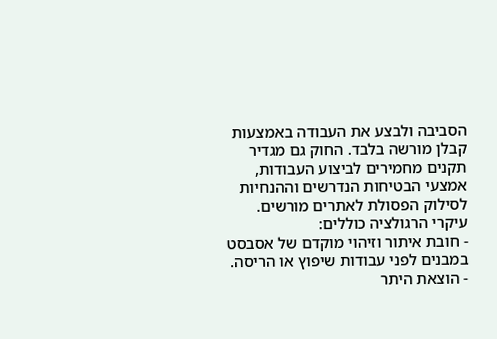הסביבה ולבצע את העבודה באמצעות קבלן מורשה בלבד. החוק גם מגדיר תקנים מחמירים לביצוע העבודות, אמצעי הבטיחות הנדרשים וההנחיות לסילוק הפסולת לאתרים מורשים.
עיקרי הרגולציה כוללים:
- חובת איתור וזיהוי מוקדם של אסבסט במבנים לפני עבודות שיפוץ או הריסה.
- הוצאת היתר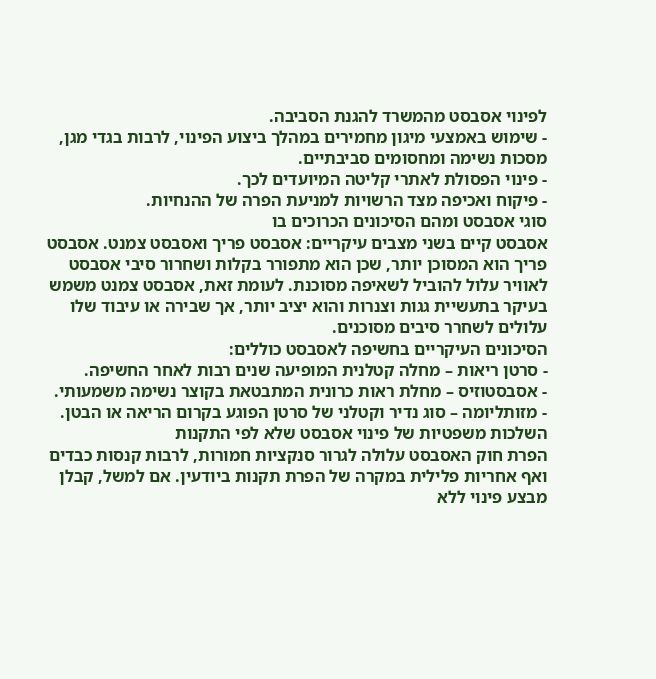לפינוי אסבסט מהמשרד להגנת הסביבה.
- שימוש באמצעי מיגון מחמירים במהלך ביצוע הפינוי, לרבות בגדי מגן, מסכות נשימה ומחסומים סביבתיים.
- פינוי הפסולת לאתרי קליטה המיועדים לכך.
- פיקוח ואכיפה מצד הרשויות למניעת הפרה של ההנחיות.
סוגי אסבסט ומהם הסיכונים הכרוכים בו
אסבסט קיים בשני מצבים עיקריים: אסבסט פריך ואסבסט צמנט. אסבסט פריך הוא המסוכן יותר, שכן הוא מתפורר בקלות ושחרור סיבי אסבסט לאוויר עלול להוביל לשאיפה מסוכנת. לעומת זאת, אסבסט צמנט משמש בעיקר בתעשיית גגות וצנרות והוא יציב יותר, אך שבירה או עיבוד שלו עלולים לשחרר סיבים מסוכנים.
הסיכונים העיקריים בחשיפה לאסבסט כוללים:
- סרטן ריאות – מחלה קטלנית המופיעה שנים רבות לאחר החשיפה.
- אסבסטוזיס – מחלת ראות כרונית המתבטאת בקוצר נשימה משמעותי.
- מזותליומה – סוג נדיר וקטלני של סרטן הפוגע בקרום הריאה או הבטן.
השלכות משפטיות של פינוי אסבסט שלא לפי התקנות
הפרת חוק האסבסט עלולה לגרור סנקציות חמורות, לרבות קנסות כבדים ואף אחריות פלילית במקרה של הפרת תקנות ביודעין. אם למשל, קבלן מבצע פינוי ללא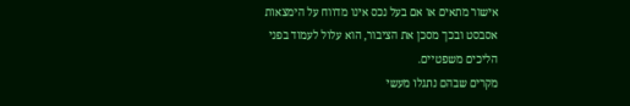אישור מתאים או אם בעל נכס אינו מדווח על הימצאות אסבסט ובכך מסכן את הציבור, הוא עלול לעמוד בפני הליכים משפטיים.
מקרים שבהם נתגלו מעשי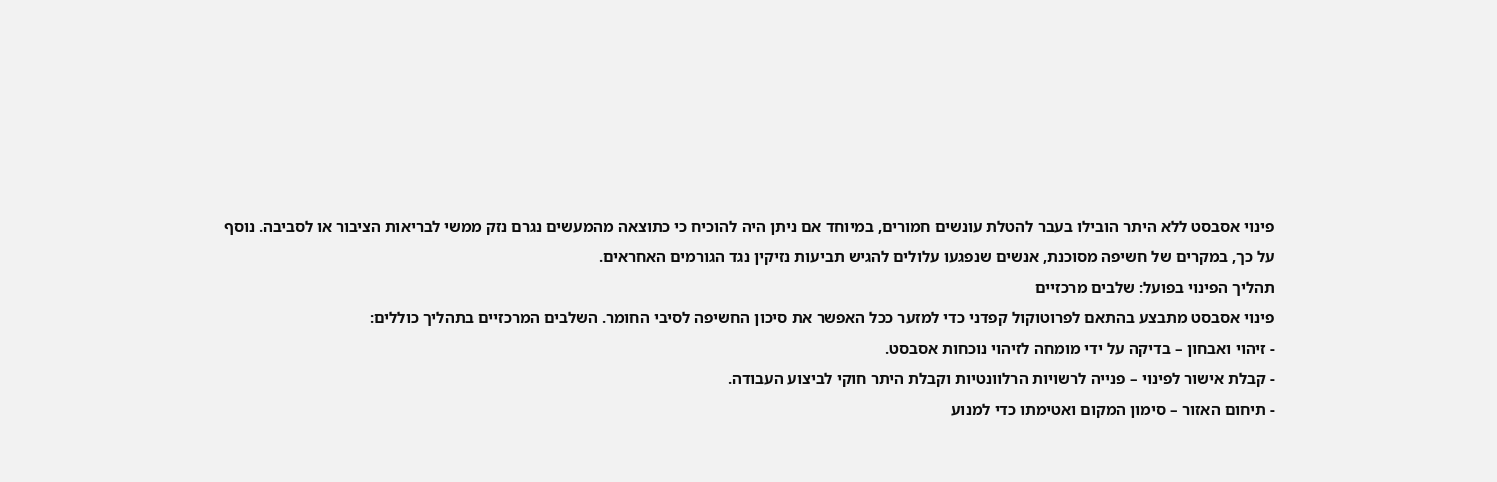פינוי אסבסט ללא היתר הובילו בעבר להטלת עונשים חמורים, במיוחד אם ניתן היה להוכיח כי כתוצאה מהמעשים נגרם נזק ממשי לבריאות הציבור או לסביבה. נוסף על כך, במקרים של חשיפה מסוכנת, אנשים שנפגעו עלולים להגיש תביעות נזיקין נגד הגורמים האחראים.
תהליך הפינוי בפועל: שלבים מרכזיים
פינוי אסבסט מתבצע בהתאם לפרוטוקול קפדני כדי למזער ככל האפשר את סיכון החשיפה לסיבי החומר. השלבים המרכזיים בתהליך כוללים:
- זיהוי ואבחון – בדיקה על ידי מומחה לזיהוי נוכחות אסבסט.
- קבלת אישור לפינוי – פנייה לרשויות הרלוונטיות וקבלת היתר חוקי לביצוע העבודה.
- תיחום האזור – סימון המקום ואטימתו כדי למנוע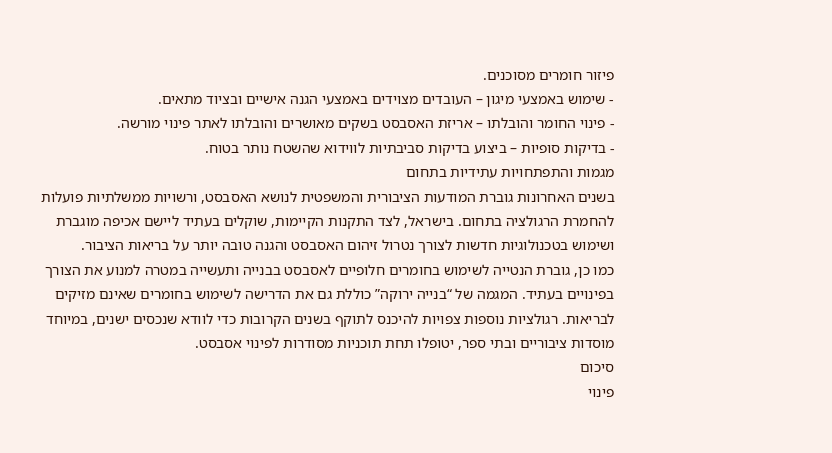פיזור חומרים מסוכנים.
- שימוש באמצעי מיגון – העובדים מצוידים באמצעי הגנה אישיים ובציוד מתאים.
- פינוי החומר והובלתו – אריזת האסבסט בשקים מאושרים והובלתו לאתר פינוי מורשה.
- בדיקות סופיות – ביצוע בדיקות סביבתיות לווידוא שהשטח נותר בטוח.
מגמות והתפתחויות עתידיות בתחום
בשנים האחרונות גוברת המודעות הציבורית והמשפטית לנושא האסבסט, ורשויות ממשלתיות פועלות להחמרת הרגולציה בתחום. בישראל, לצד התקנות הקיימות, שוקלים בעתיד ליישם אכיפה מוגברת ושימוש בטכנולוגיות חדשות לצורך נטרול זיהום האסבסט והגנה טובה יותר על בריאות הציבור.
כמו כן, גוברת הנטייה לשימוש בחומרים חלופיים לאסבסט בבנייה ותעשייה במטרה למנוע את הצורך בפינויים בעתיד. המגמה של “בנייה ירוקה” כוללת גם את הדרישה לשימוש בחומרים שאינם מזיקים לבריאות. רגולציות נוספות צפויות להיכנס לתוקף בשנים הקרובות כדי לוודא שנכסים ישנים, במיוחד מוסדות ציבוריים ובתי ספר, יטופלו תחת תוכניות מסודרות לפינוי אסבסט.
סיכום
פינוי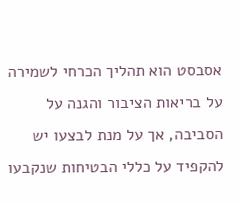אסבסט הוא תהליך הכרחי לשמירה על בריאות הציבור והגנה על הסביבה, אך על מנת לבצעו יש להקפיד על כללי הבטיחות שנקבעו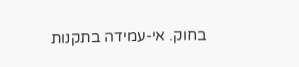בחוק. אי-עמידה בתקנות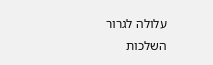עלולה לגרור השלכות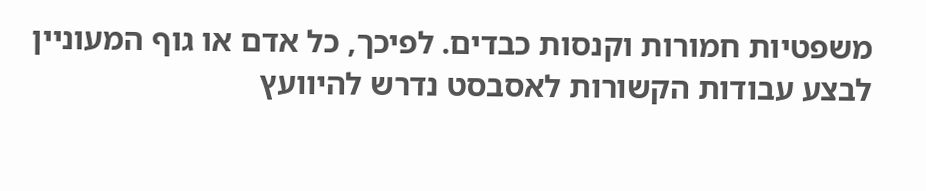משפטיות חמורות וקנסות כבדים. לפיכך, כל אדם או גוף המעוניין לבצע עבודות הקשורות לאסבסט נדרש להיוועץ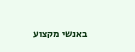באנשי מקצוע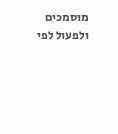מוסמכים ולפעול לפי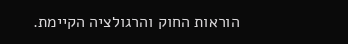הוראות החוק והרגולציה הקיימת.